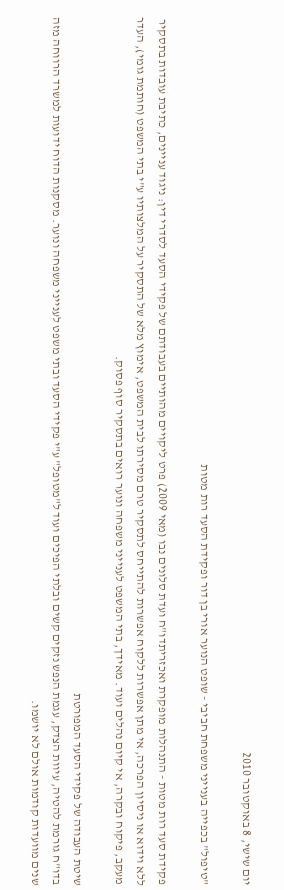יום שישי, 8 באוקטובר 2010

"טיפול" בכפייה בענייני משפחת חביבי - שופט הנוער אורי בן דור ופקידת הסעד רות מטות

פקידת סעד רות מטות - התנהלות מופקרת ואכזריתדו"ח ועדת סלונים נבו (מאי 2009) פרט ליקויים מהותיים בעבודתם של פקידי הסעד לסדרי דין: ניגוד עניינים, כתיבת עובדות בתסקיר ללא וידוא או ניסיון הפרכה, אי מתן אפשרות ללקוח אפשרות להתייחס לתסקיר טרם מסירתו לבית המשפט, אימוץ מלא של התסקיר על המלצותיו ע"י בתי המשפט (חותמת גומי), העדר מעקב, פיקוח ובקרה, אי קיום נהלים ועוד. מאידך, בתי המשפט לענייני משפחה ונוער רואים בתסקיר סוף פסוק.

שיטת העבודה של פקידי הסעד המפורטת
בדו"ח גורמת להטיה, עיוות הצדק, עגמת הנפש נזקים קשים ובלתי הפיכים ועוד ל"מטופל" ע"י פקידי הסעד ובתי משפט לענייני משפחה ונוער. מסקנות הדוח ידועות למשרד הרווחה מזה שנים מוועדות קודמות אולם לא יושמו.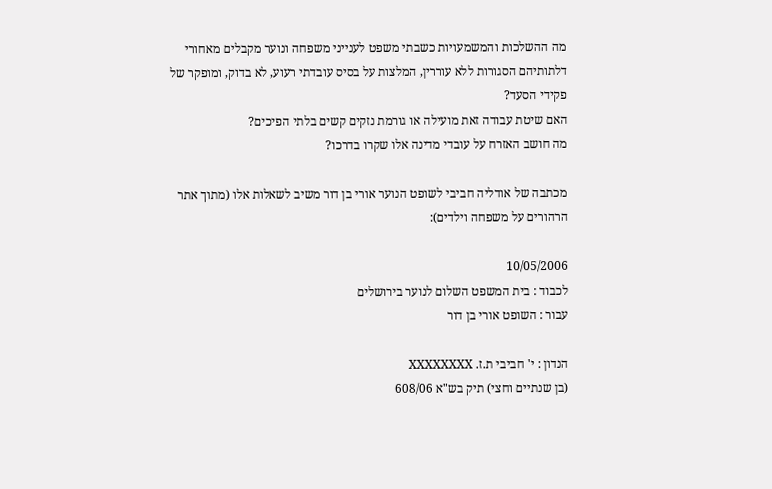מה ההשלכות והמשמעויות כשבתי משפט לענייני משפחה ונוער מקבלים מאחורי דלתותיהם הסגורות ללא עוררין, המלצות על בסיס עובדתי רעוע, לא בדוק, ומופקר של פקידי הסעד?
האם שיטת עבודה זאת מועילה או גורמת נזקים קשים בלתי הפיכים?
מה חושב האזרח על עובדי מדינה אלו שקרו בדרכו?

מכתבה של אודליה חביבי לשופט הנוער אורי בן דור משיב לשאלות אלו (מתוך אתר הרהורים על משפחה וילדים):

10/05/2006
לכבוד : בית המשפט השלום לנוער בירושלים
עבור : השופט אורי בן דור

הנדון : י' חביבי ת.ז. XXXXXXXX
(בן שנתיים וחצי) תיק בש"א 608/06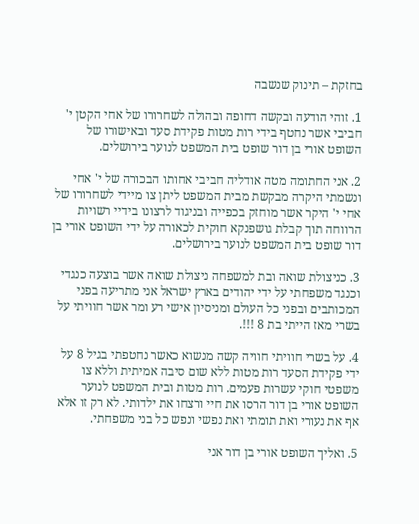בחזקת – תינוק שנשבה

1. זוהי הודעה ובקשה דחופה ובהולה לשחרורו של אחי הקטן י' חביבי אשר נחטף בידי רות מטות פקידת סעד ובאישורו של השופט אורי בן דור שופט בית המשפט לנוער בירושלים.

2. אני החתומה מטה אודליה חביבי אחותו הבכורה של י' אחי ונשמתי היקרה מבקשת מבית המשפט ליתן צו מיידי לשחרורו של אחי י' היקר אשר מוחזק בכפייה ובניגוד לרצונו בידיי רשויות הרווחה תוך קבלת גושפנקא חוקית לכאורה על ידי השופט אורי בן דור שופט בית המשפט לנוער בירושלים.

3. כניצולת שואה ובת למשפחה ניצולת שואה אשר בוצעה כנגדי וכנגד משפחתי על ידי יהודים בארץ ישראל אני מתריעה בפני המכותבים ובפני כל העולם ומניסיון אישי רע ומר אשר חוויתי על בשרי מאז הייתי בת 8 !!!.

4. על בשרי חוויתי חוויה קשה מנשוא כאשר נחטפתי בגיל 8 על ידי פקידת הסעד רות מטות ללא שום סיבה אמיתית וללא צו משפטי חוקי עשרות פעמים. רות מטות ובית המשפט לנוער השופט אורי בן דור הרסו את חיי ורצחו את ילדותי. לא רק זו אלא אף את נעורי ואת תומתי ואת נפשי ונפש כל בני משפחתי.

5. ואליך השופט אורי בן דור אני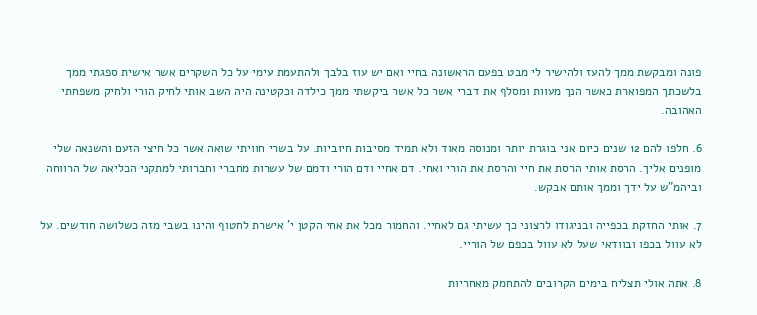פונה ומבקשת ממך להעז ולהישיר לי מבט בפעם הראשונה בחיי ואם יש עוז בלבך ולהתעמת עימי על כל השקרים אשר אישית ספגתי ממך בלשכתך המפוארת כאשר הנך מעוות ומסלף את דברי אשר כל אשר ביקשתי ממך כילדה וכקטינה היה השב אותי לחיק הורי ולחיק משפחתי האהובה.

6. חלפו להם 12 שנים כיום אני בוגרת יותר ומנוסה מאוד ולא תמיד מסיבות חיוביות. על בשרי חוויתי שואה אשר כל חיצי הזעם והשנאה שלי מופנים אליך. הרסת אותי הרסת את חיי והרסת את הורי ואחי. דם אחיי ודם הורי ודמם של עשרות מחברי וחברותי למתקני הכליאה של הרווחה וביהמ"ש על ידך וממך אותם אבקש.

7. אותי החזקת בכפייה ובניגודו לרצוני כך עשיתי גם לאחיי. והחמור מכל את אחי הקטן י' אישרת לחטוף והינו בשבי מזה כשלושה חודשים. על לא עוול בכפו ובוודאי שעל לא עוול בכפם של הוריי.

8. אתה אולי תצליח בימים הקרובים להתחמק מאחריות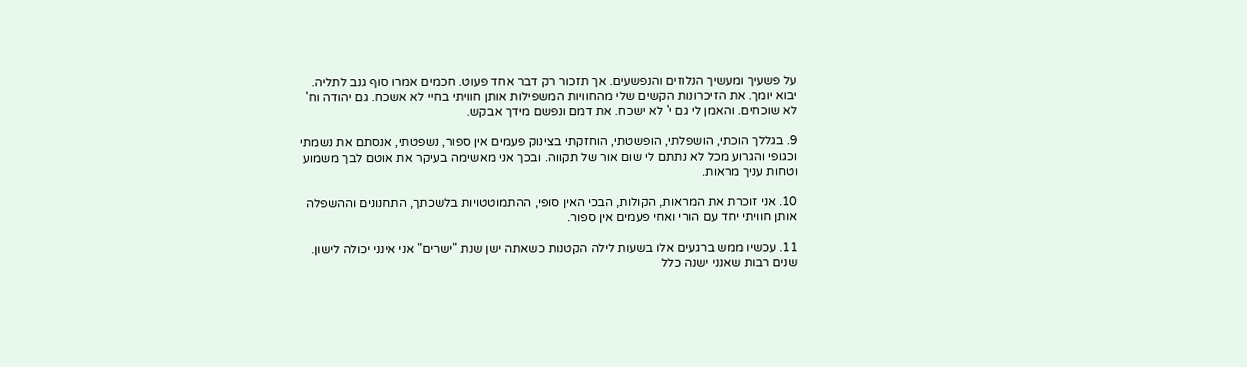על פשעיך ומעשיך הנלוזים והנפשעים. אך תזכור רק דבר אחד פעוט. חכמים אמרו סוף גנב לתליה. יבוא יומך. את הזיכרונות הקשים שלי מהחוויות המשפילות אותן חוויתי בחיי לא אשכח. גם יהודה וח' לא שוכחים. והאמן לי גם י' לא ישכח. את דמם ונפשם מידך אבקש.

9. בגללך הוכתי, הושפלתי, הופשטתי, הוחזקתי בצינוק פעמים אין ספור, נשפטתי, אנסתם את נשמתי וכגופי והגרוע מכל לא נתתם לי שום אור של תקווה. ובכך אני מאשימה בעיקר את אוטם לבך משמוע וטחות עניך מראות.

10. אני זוכרת את המראות, הקולות, הבכי האין סופי, ההתמוטטויות בלשכתך, התחנונים וההשפלה אותן חוויתי יחד עם הורי ואחי פעמים אין ספור.

11. עכשיו ממש ברגעים אלו בשעות לילה הקטנות כשאתה ישן שנת "ישרים" אני אינני יכולה לישון. שנים רבות שאנני ישנה כלל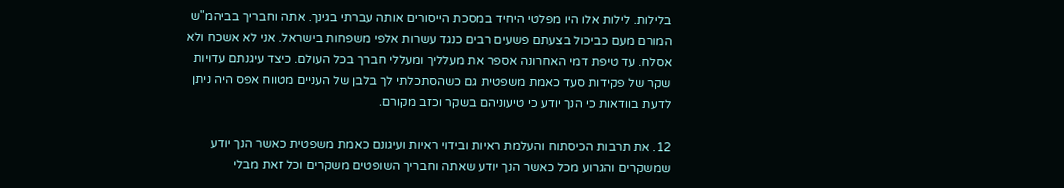בלילות. לילות אלו היו מפלטי היחיד במסכת הייסורים אותה עברתי בגינך. אתה וחבריך בביהמ"ש המורם מעם כביכול בצעתם פשעים רבים כנגד עשרות אלפי משפחות בישראל. אני לא אשכח ולא אסלח. עד טיפת דמי האחרונה אספר את מעלליך ומעללי חברך בכל העולם. כיצד עיגנתם עדויות שקר של פקידות סעד כאמת משפטית גם כשהסתכלתי לך בלבן של העניים מטווח אפס היה ניתן לדעת בוודאות כי הנך יודע כי טיעוניהם בשקר וכזב מקורם.

12. את תרבות הכיסתוח והעלמת ראיות ובידוי ראיות ועיגונם כאמת משפטית כאשר הנך יודע שמשקרים והגרוע מכל כאשר הנך יודע שאתה וחבריך השופטים משקרים וכל זאת מבלי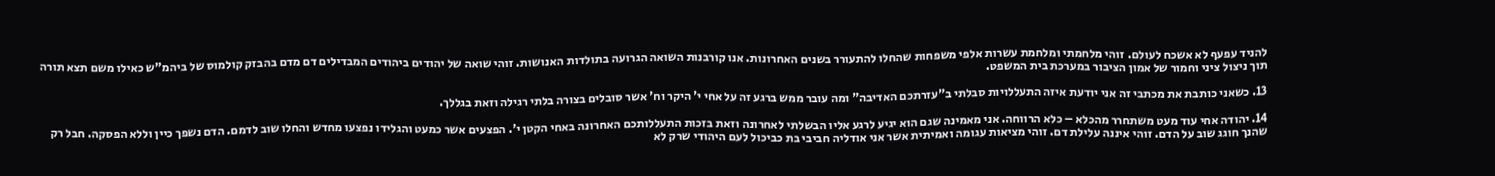להניד עפעף לא אשכח לעולם. זוהי מלחמתי ומלחמת עשרות אלפי משפחות שהחלו להתעורר בשנים האחרונות. אנו קורבנות השואה הגרועה בתולדות האנושות. זוהי שואה של יהודים ביהודים המבדילים דם מדם בהבזק קולמוס של ביהמ"ש כאילו משם תצא תורה תוך ניצול ציני וחמור של אמון הציבור במערכת בית המשפט.

13. כשאני כותבת את מכתבי זה אני יודעת איזה התעללויות סבלתי ב"עזרתכם האדיבה" ומה עובר ממש ברגע זה על אחי י' היקר וח' אשר סובלים בצורה בלתי רגילה וזאת בגללך.

14. יהודה אחי עוד מעט משתחרר מהכלא – כלא הרווחה. אני מאמינה שגם הוא יגיע לרגע אליו הבשלתי לאחרונה וזאת בזכות התעללותכם האחרונה באחי הקטן י'. הפצעים אשר כמעט והגלידו נפצעו מחדש והחלו שוב לדמם. הדם נשפך כיין וללא הפסקה. חבל רק שהנך חוגג שוב על הדם. זוהי איננה עלילת דם. זוהי מציאות עגומה ואמיתית אשר אני אודליה חביבי בת כביכול לעם היהודי שרק לא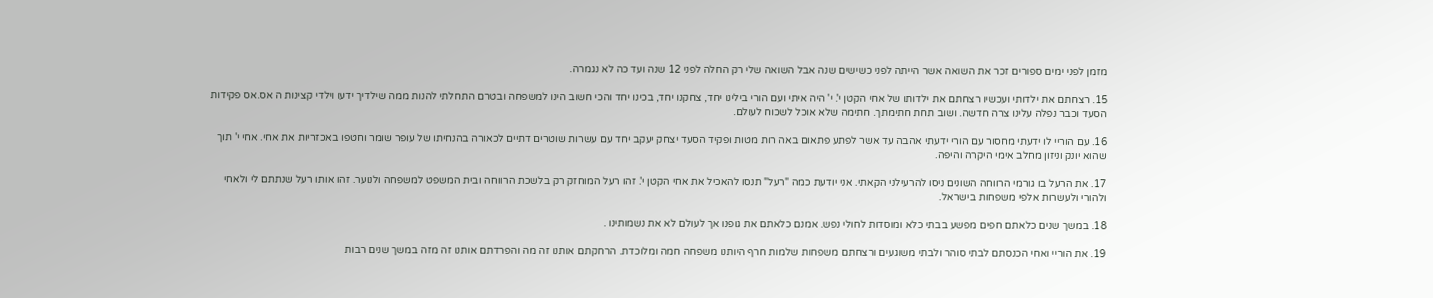מזמן לפני ימים ספורים זכר את השואה אשר הייתה לפני כשישים שנה אבל השואה שלי רק החלה לפני 12 שנה ועד כה לא נגמרה.

15. רצחתם את ילדותי ועכשיו רצחתם את ילדותו של אחי הקטן י'. י' היה איתי ועם הורי בילינו יחד, צחקנו יחד, בכינו יחד והכי חשוב הינו למשפחה ובטרם התחלתי להנות ממה שילדיך ידעו וילדי קצינות ה אס.אס פקידות הסעד וכבר נפלה עלינו צרה חדשה. ושוב תחת חתימתך. חתימה שלא אוכל לשכוח לעולם.

16. עם הוריי לו ידעתי מחסור עם הורי ידעתי אהבה עד אשר לפתע פתאום באה רות מטות ופקיד הסעד יצחק יעקב יחד עם עשרות שוטרים דתיים לכאורה בהנחיתו של עופר שומר וחטפו באכזריות את אחי. אחי י' תוך שהוא יונק וניזון מחלב אימי היקרה והיפה.

17. את הרעל בו גורמי הרווחה השונים ניסו להרעילני הקאתי. אני יודעת כמה "רעל" תנסו להאכיל את אחי הקטן י'. זהו רעל המוחזק רק בלשכת הרווחה ובית המשפט למשפחה ולנוער. זהו אותו רעל שנתתם לי ולאחי ולהורי ולעשרות אלפי משפחות בישראל.

18. במשך שנים כלאתם חפים מפשע בבתי כלא ומוסדות לחולי נפש. אמנם כלאתם את גופנו אך לעולם לא את נשמותינו .

19. את הוריי ואחי הכנסתם לבתי סוהר ולבתי משוגעים ורצחתם משפחות שלמות חרף היותנו משפחה חמה ומלוכדת. הרחקתם אותנו זה מה והפרדתם אותנו זה מזה במשך שנים רבות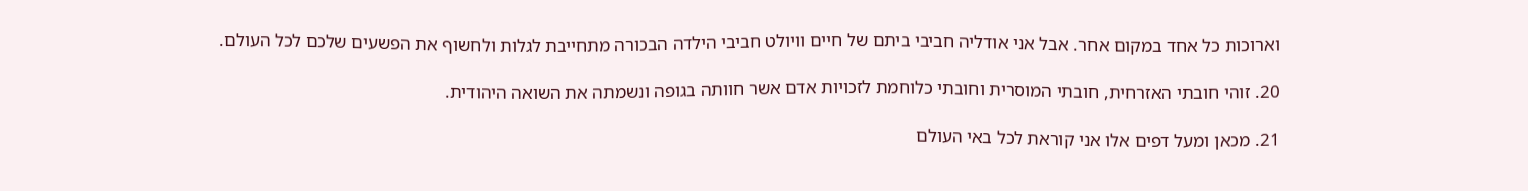וארוכות כל אחד במקום אחר. אבל אני אודליה חביבי ביתם של חיים וויולט חביבי הילדה הבכורה מתחייבת לגלות ולחשוף את הפשעים שלכם לכל העולם.

20. זוהי חובתי האזרחית, חובתי המוסרית וחובתי כלוחמת לזכויות אדם אשר חוותה בגופה ונשמתה את השואה היהודית.

21. מכאן ומעל דפים אלו אני קוראת לכל באי העולם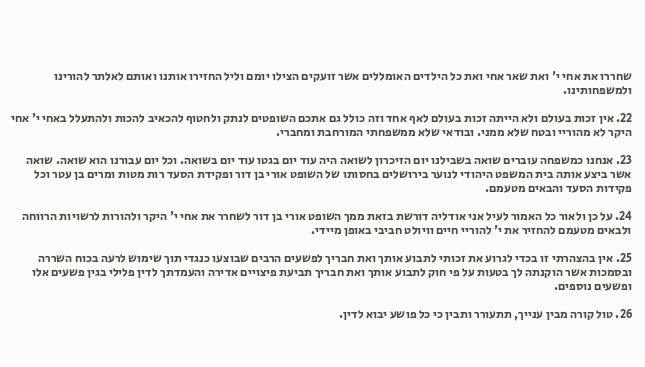שחררו את אחי י' ואת שאר אחי ואת כל הילדים האומללים אשר זועקים הצילו יומם וליל החזירו אותנו ואותם לאלתר להורינו ולמשפחותינו.

22. אין זכות בעולם ולא הייתה זכות בעולם לאף אחד וזה כולל גם אתכם השופטים לנתק ולחטוף להכאיב להכות ולהתעלל באחי י' אחי היקר לא מהוריי ובטח שלא ממני. ובודאי שלא ממשפחתי המורחבת ומחברי.

23. אנחנו כמשפחה עוברים שואה בשבילנו יום הזיכרון לשואה היה עוד יום בגטו עוד יום בשואה. וכל יום עבורנו הוא שואה. שואה אשר ביצע אותה בית המשפט היהודי לנוער בירושלים בחסותו של השופט אורי בן דור ופקידת הסעד רות מטות ומרים בן עטר וכל פקידות הסעד והבאים מטעמם.

24. על כן ולאור כל האמור לעיל אני אודליה דורשת בזאת ממך השופט אורי בן דור לשחרר את אחי י' היקר ולהורות לרשויות הרווחה ולבאים מטעמם להחזיר את י' להוריי חיים וויולט חביבי באופן מיידי.

25. אין בהצהרתי זו בכדי לגרוע את זכותי לתבוע אותך ואת חבריך לפשעים הרבים שבוצעו כנגדי תוך שימוש לרעה בכוח השררה ובסמכות אשר הוקנתה לך בטעות על פי חוק לתבוע אותך ואת חבריך תביעת פיצויים אדירה והעמדתך לדין פלילי בגין פשעים אלו ופשעים נוספים.

26. טול קורה מבין ענייך, תתעורר ותבין כי כל פושע יבוא לדין.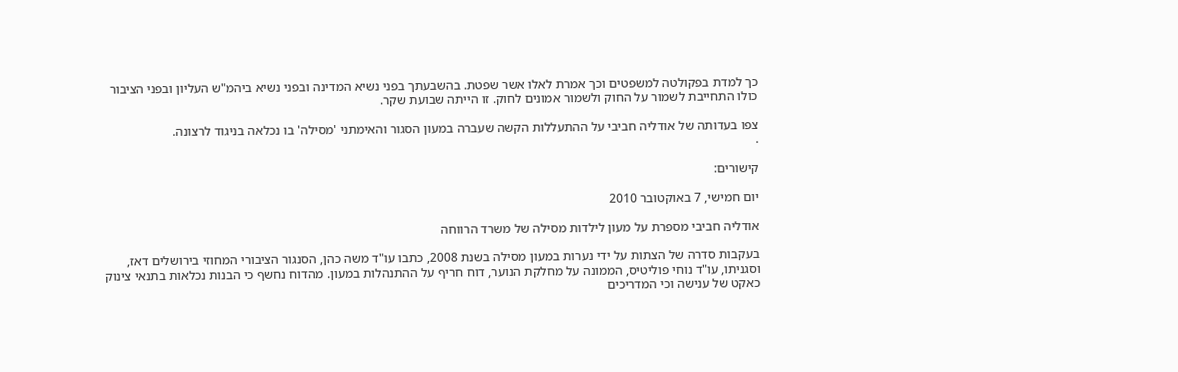כך למדת בפקולטה למשפטים וכך אמרת לאלו אשר שפטת. בהשבעתך בפני נשיא המדינה ובפני נשיא ביהמ"ש העליון ובפני הציבור כולו התחייבת לשמור על החוק ולשמור אמונים לחוק. זו הייתה שבועת שקר.

צפו בעדותה של אודליה חביבי על ההתעללות הקשה שעברה במעון הסגור והאימתני 'מסילה' בו נכלאה בניגוד לרצונה.
.

קישורים:

יום חמישי, 7 באוקטובר 2010

אודליה חביבי מספרת על מעון לילדות מסילה של משרד הרווחה

בעקבות סדרה של הצתות על ידי נערות במעון מסילה בשנת 2008, כתבו עו"ד משה כהן, הסנגור הציבורי המחוזי בירושלים דאז, וסגניתו, עו"ד נוחי פוליטיס, הממונה על מחלקת הנוער, דוח חריף על ההתנהלות במעון. מהדוח נחשף כי הבנות נכלאות בתנאי צינוק כאקט של ענישה וכי המדריכים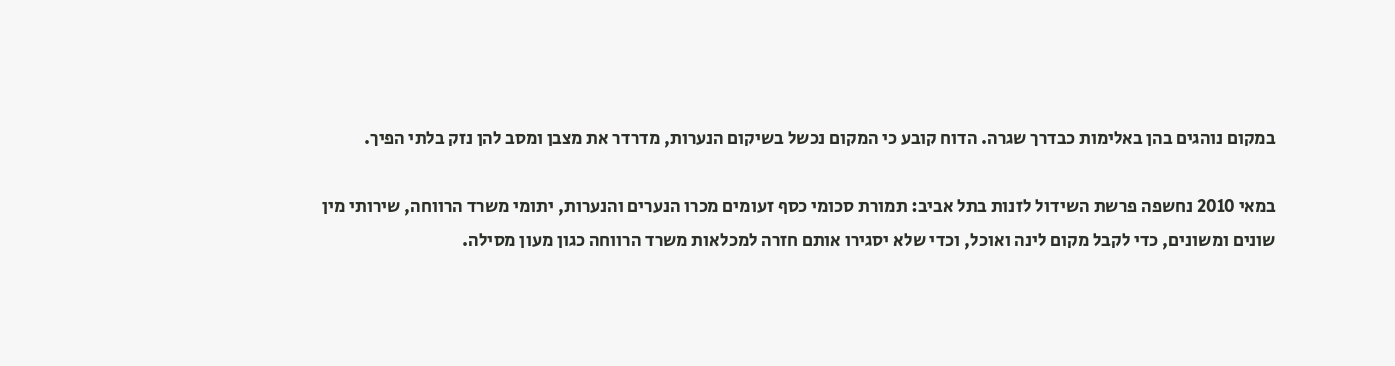במקום נוהגים בהן באלימות כבדרך שגרה. הדוח קובע כי המקום נכשל בשיקום הנערות, מדרדר את מצבן ומסב להן נזק בלתי הפיך.

במאי 2010 נחשפה פרשת השידול לזנות בתל אביב: תמורת סכומי כסף זעומים מכרו הנערים והנערות, יתומי משרד הרווחה, שירותי מין שונים ומשונים, כדי לקבל מקום לינה ואוכל, וכדי שלא יסגירו אותם חזרה למכלאות משרד הרווחה כגון מעון מסילה.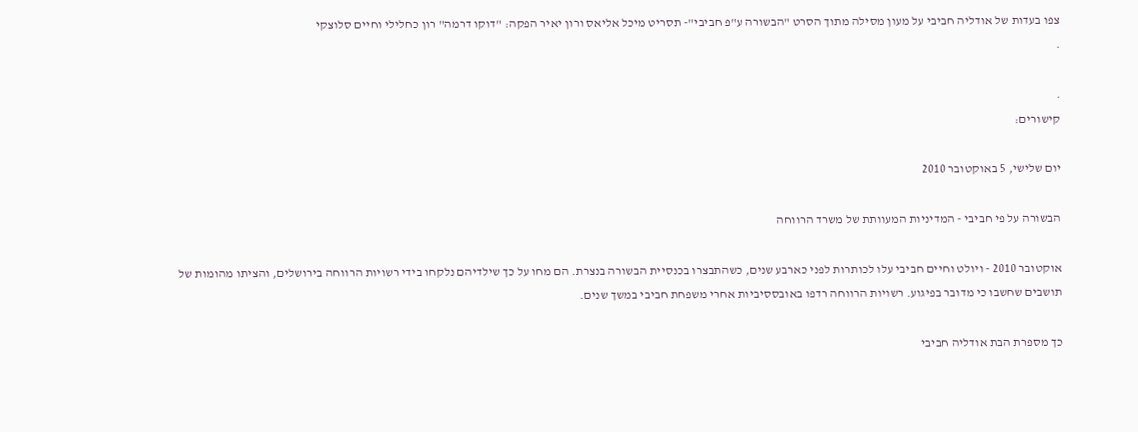צפו בעדות של אודליה חביבי על מעון מסילה מתוך הסרט "הבשורה ע"פ חביבי"- תסריט מיכל אליאס ורון יאיר הפקה: "דוקו דרמה" רון כחלילי וחיים סלוצקי
.

.
קישורים:

יום שלישי, 5 באוקטובר 2010

הבשורה על פי חביבי - המדיניות המעוותת של משרד הרווחה

אוקטובר 2010 - ויולט וחיים חביבי עלו לכותרות לפני כארבע שנים, כשהתבצרו בכנסיית הבשורה בנצרת. הם מחו על כך שילדיהם נלקחו בידי רשויות הרווחה בירושלים, והציתו מהומות של תושבים שחשבו כי מדובר בפיגוע. רשויות הרווחה רדפו באובססיביות אחרי משפחת חביבי במשך שנים.

כך מספרת הבת אודליה חביבי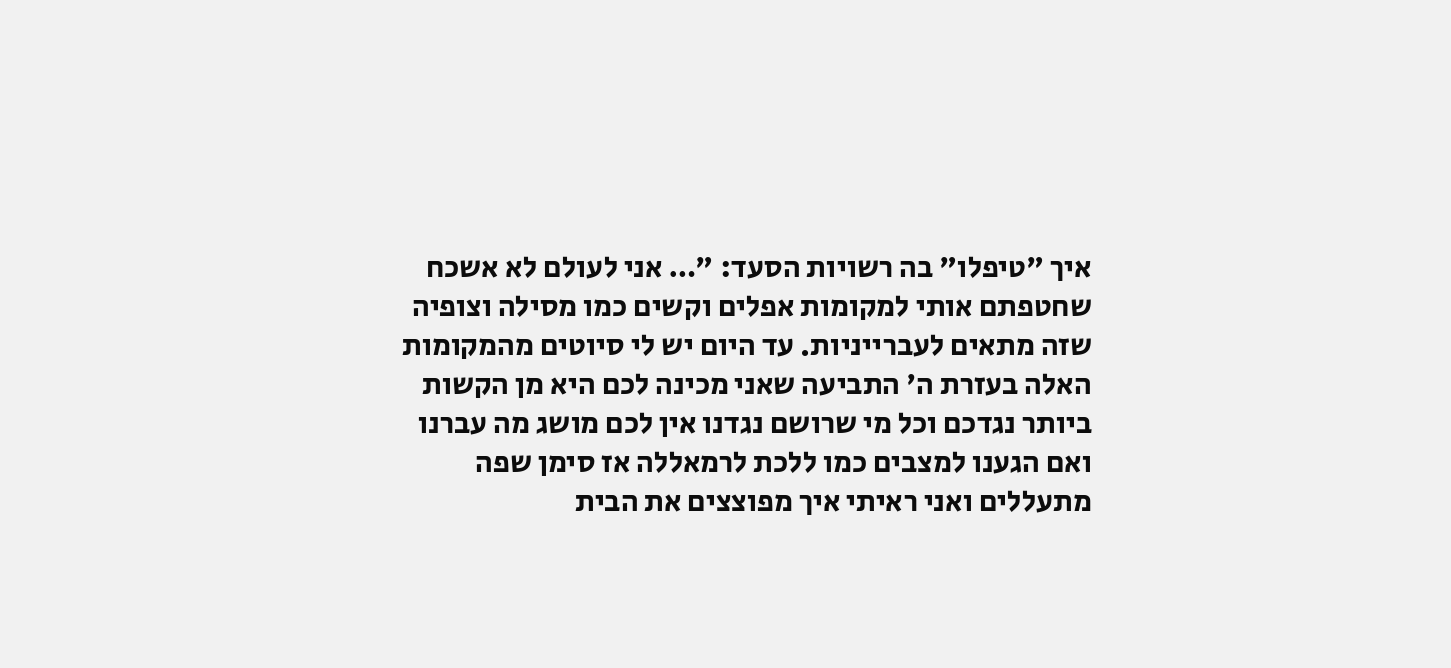איך "טיפלו" בה רשויות הסעד: "… אני לעולם לא אשכח שחטפתם אותי למקומות אפלים וקשים כמו מסילה וצופיה שזה מתאים לעברייניות. עד היום יש לי סיוטים מהמקומות האלה בעזרת ה' התביעה שאני מכינה לכם היא מן הקשות ביותר נגדכם וכל מי שרושם נגדנו אין לכם מושג מה עברנו ואם הגענו למצבים כמו ללכת לרמאללה אז סימן שפה מתעללים ואני ראיתי איך מפוצצים את הבית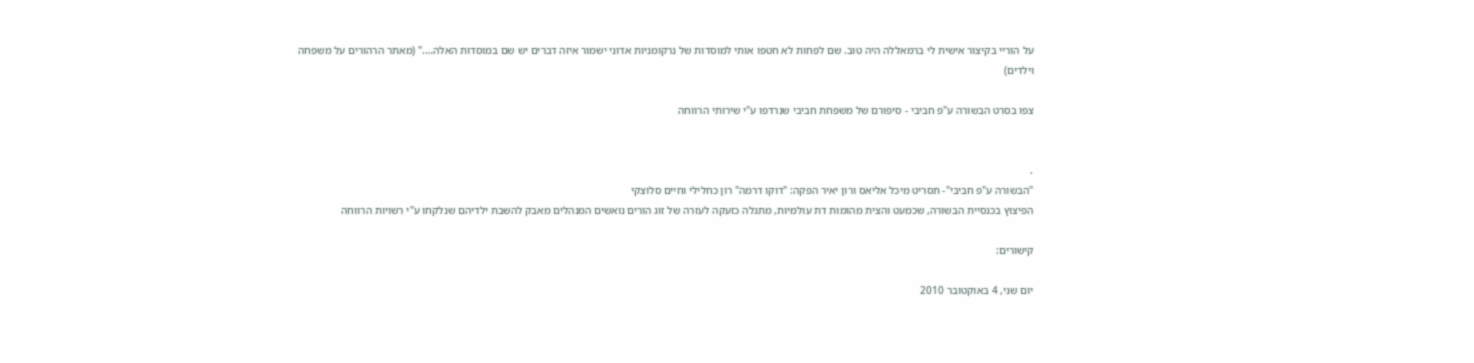על הוריי בקיצור אישית לי ברמאללה היה טוב. שם לפחות לא חטפו אותי למוסדות של נרקומניות אדוני ישמור איזה דברים יש שם במוסדות האלה…." (מאתר הרהורים על משפחה וילדים)

צפו בסרט הבשורה ע"פ חביבי - סיפורם של משפחת חביבי שנרדפו ע"י שירותי הרווחה


.
"הבשורה ע"פ חביבי"- תסריט מיכל אליאס ורון יאיר הפקה: "דוקו דרמה" רון כחלילי וחיים סלוצקי
הפיצוץ בכנסיית הבשורה, שכמעט והצית מהומות דת עולמיות, מתגלה כזעקה לעזרה של זוג הורים נואשים המנהלים מאבק להשבת ילדיהם שנלקחו ע"י רשויות הרווחה

קישורים:

יום שני, 4 באוקטובר 2010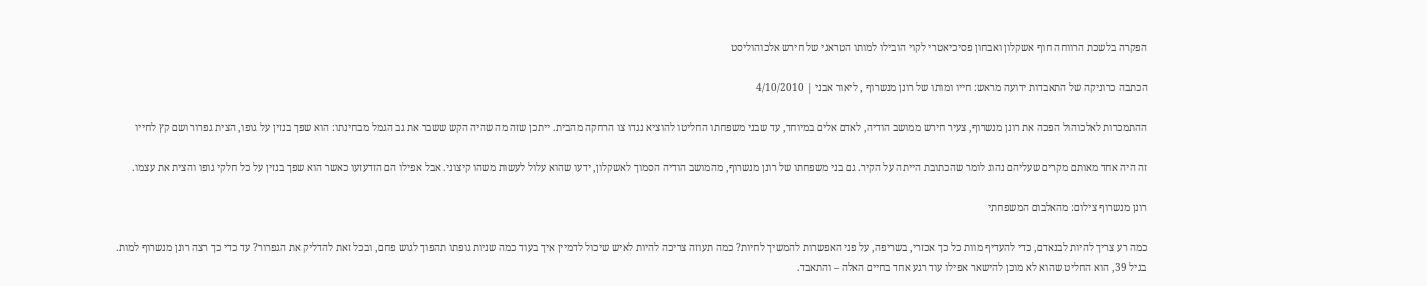הפקרה בלשכת הרווחה חוף אשקלון ואבחון פסיכיאטרי לקוי הובילו למותו הטראגי של חירש אלכוהוליסט

הכתבה כרוניקה של התאבדות ידועה מראש: חייו ומותו של רונן מנשרוף , ליאור אבני | 4/10/2010

ההתמכרות לאלכוהול הפכה את רונן מנשרוף, צעיר חירש ממושב הודיה, לאדם אלים במיוחד, עד שבני משפחתו החליטו להוציא נגדו צו הרחקה מהבית. ייתכן שזה מה שהיה הקש ששבר את גב הגמל מבחינתו: הוא שפך בנזין על גופו, הצית גפרור ושם קץ לחייו

זה היה אחד מאותם מקרים שעליהם נהוג לומר שהכתובת הייתה על הקיר. גם בני משפחתו של רונן מנשרוף, מהמושב הודיה הסמוך לאשקלון, ידעו שהוא עלול לעשות משהו קיצוני. אבל אפילו הם הזדעזעו כאשר הוא שפך בנזין על כל חלקי גופו והצית את עצמו.

רונן מנשרוף צילום: מהאלבום המשפחתי

כמה רע צריך להיות לבנאדם, כדי להעדיף מוות כל כך אכזרי, בשריפה, על פני האפשרות להמשיך לחיות? כמה תעוזה צריכה להיות לאיש שיכול לדמיין איך בעוד כמה שניות גופתו תהפוך לגוש פחם, ובכל זאת להדליק את הגפרור? עד כדי כך רצה רונן מנשרוף למות. בגיל 39, הוא החליט שהוא לא מוכן להישאר אפילו עוד רגע אחד בחיים האלה – והתאבד.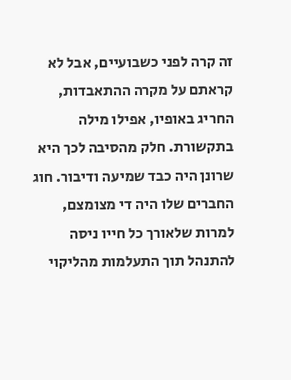זה קרה לפני כשבועיים, אבל לא קראתם על מקרה ההתאבדות, החריג באופיו, אפילו מילה בתקשורת. חלק מהסיבה לכך היא שרונן היה כבד שמיעה ודיבור. חוג החברים שלו היה די מצומצם, למרות שלאורך כל חייו ניסה להתנהל תוך התעלמות מהליקוי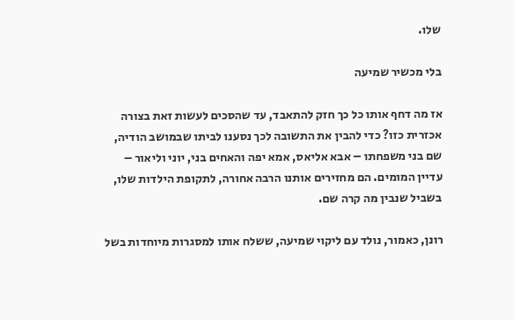שלו.

בלי מכשיר שמיעה

אז מה דחף אותו כל כך חזק להתאבד, עד שהסכים לעשות זאת בצורה אכזרית כזו? כדי להבין את התשובה לכך נסענו לביתו שבמושב הודיה, שם בני משפחתו – אבא אליאס, אמא יפה והאחים בני, יוני וליאור – עדיין המומים. הם מחזירים אותנו הרבה אחורה, לתקופת הילדות שלו, בשביל שנבין מה קרה שם.

רונן, כאמור, נולד עם ליקוי שמיעה, ששלח אותו למסגרות מיוחדות בשל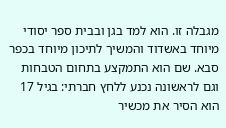מגבלה זו. הוא למד בגן ובבית ספר יסודי מיוחד באשדוד והמשיך לתיכון מיוחד בכפר סבא. שם הוא התמקצע בתחום הטבחות וגם לראשונה נכנע ללחץ חברתי: בגיל 17 הוא הסיר את מכשיר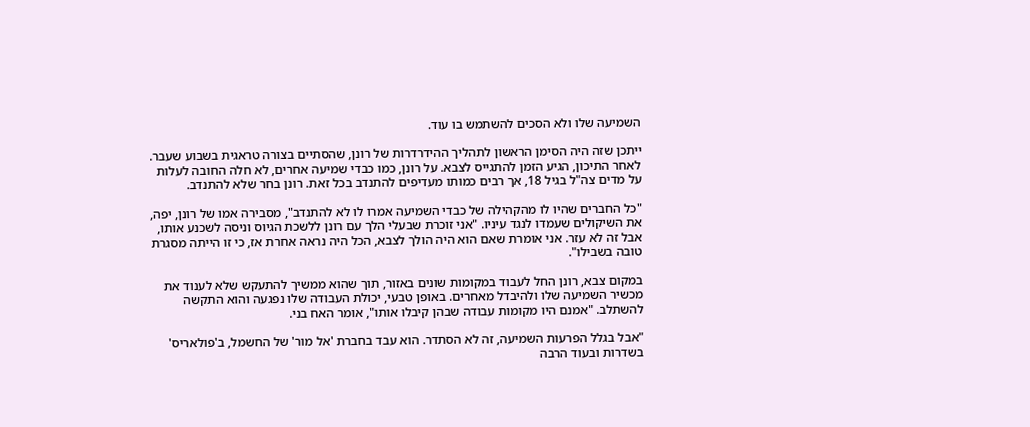השמיעה שלו ולא הסכים להשתמש בו עוד.

ייתכן שזה היה הסימן הראשון לתהליך ההידרדרות של רונן, שהסתיים בצורה טראגית בשבוע שעבר.
לאחר התיכון, הגיע הזמן להתגייס לצבא. על רונן, כמו כבדי שמיעה אחרים, לא חלה החובה לעלות על מדים צה"ל בגיל 18, אך רבים כמותו מעדיפים להתנדב בכל זאת. רונן בחר שלא להתנדב.

"כל החברים שהיו לו מהקהילה של כבדי השמיעה אמרו לו לא להתנדב", מסבירה אמו של רונן, יפה, את השיקולים שעמדו לנגד עיניו. "אני זוכרת שבעלי הלך עם רונן ללשכת הגיוס וניסה לשכנע אותו, אבל זה לא עזר. אני אומרת שאם הוא היה הולך לצבא, הכל היה נראה אחרת אז, כי זו הייתה מסגרת טובה בשבילו".

במקום צבא, רונן החל לעבוד במקומות שונים באזור, תוך שהוא ממשיך להתעקש שלא לענוד את מכשיר השמיעה שלו ולהיבדל מאחרים. באופן טבעי, יכולת העבודה שלו נפגעה והוא התקשה להשתלב. "אמנם היו מקומות עבודה שבהן קיבלו אותו", אומר האח בני.

"אבל בגלל הפרעות השמיעה, זה לא הסתדר. הוא עבד בחברת 'אל מור' של החשמל, ב'פולאריס' בשדרות ובעוד הרבה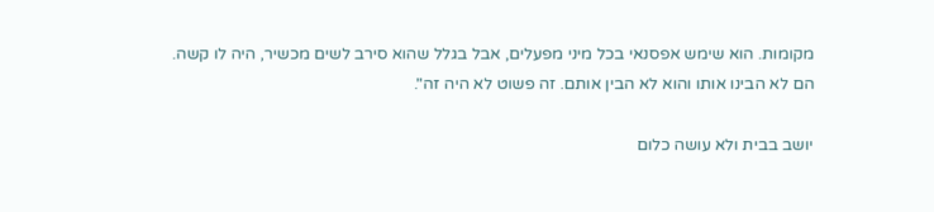מקומות. הוא שימש אפסנאי בכל מיני מפעלים, אבל בגלל שהוא סירב לשים מכשיר, היה לו קשה. הם לא הבינו אותו והוא לא הבין אותם. זה פשוט לא היה זה".

יושב בבית ולא עושה כלום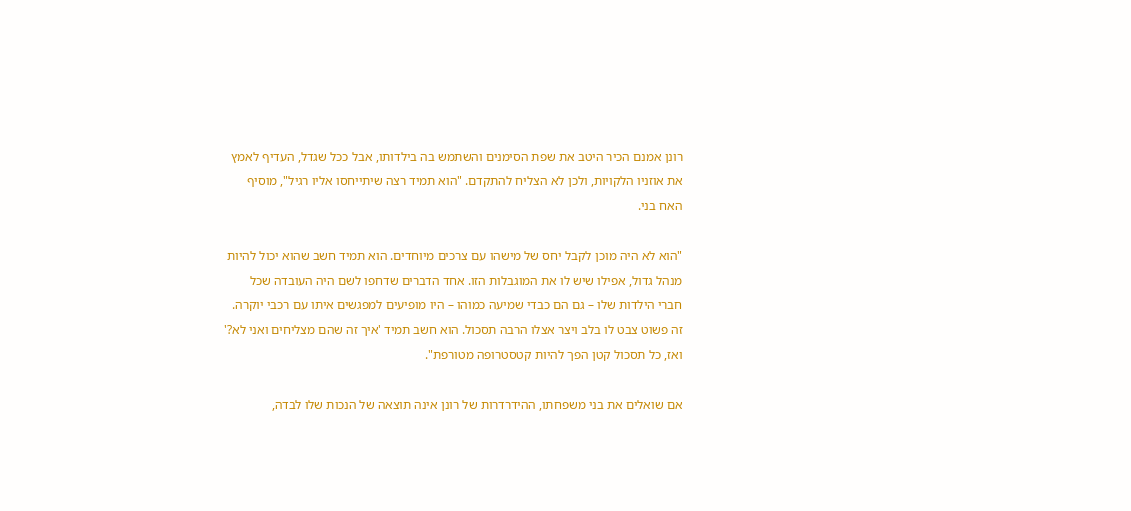רונן אמנם הכיר היטב את שפת הסימנים והשתמש בה בילדותו, אבל ככל שגדל, העדיף לאמץ את אוזניו הלקויות, ולכן לא הצליח להתקדם. "הוא תמיד רצה שיתייחסו אליו רגיל", מוסיף האח בני.

"הוא לא היה מוכן לקבל יחס של מישהו עם צרכים מיוחדים. הוא תמיד חשב שהוא יכול להיות מנהל גדול, אפילו שיש לו את המוגבלות הזו. אחד הדברים שדחפו לשם היה העובדה שכל חברי הילדות שלו – גם הם כבדי שמיעה כמוהו – היו מופיעים למפגשים איתו עם רכבי יוקרה. זה פשוט צבט לו בלב ויצר אצלו הרבה תסכול. הוא חשב תמיד 'איך זה שהם מצליחים ואני לא?' ואז, כל תסכול קטן הפך להיות קטסטרופה מטורפת".

אם שואלים את בני משפחתו, ההידרדרות של רונן אינה תוצאה של הנכות שלו לבדה,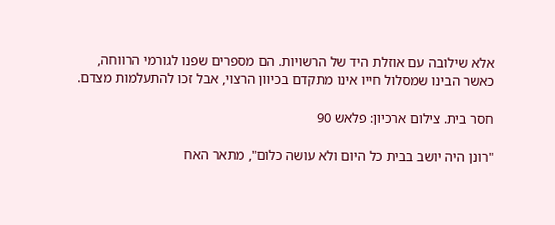אלא שילובה עם אוזלת היד של הרשויות. הם מספרים שפנו לגורמי הרווחה, כאשר הבינו שמסלול חייו אינו מתקדם בכיוון הרצוי, אבל זכו להתעלמות מצדם.

חסר בית. צילום ארכיון: פלאש 90

"רונן היה יושב בבית כל היום ולא עושה כלום", מתאר האח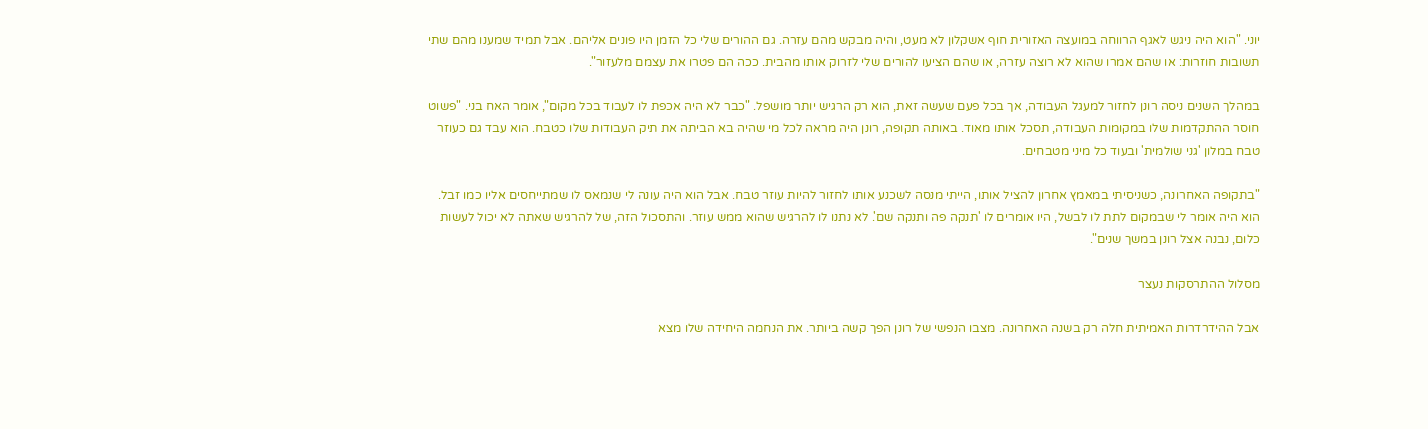יוני. "הוא היה ניגש לאגף הרווחה במועצה האזורית חוף אשקלון לא מעט, והיה מבקש מהם עזרה. גם ההורים שלי כל הזמן היו פונים אליהם. אבל תמיד שמענו מהם שתי תשובות חוזרות: או שהם אמרו שהוא לא רוצה עזרה, או שהם הציעו להורים שלי לזרוק אותו מהבית. ככה הם פטרו את עצמם מלעזור".

במהלך השנים ניסה רונן לחזור למעגל העבודה, אך בכל פעם שעשה זאת, הוא רק הרגיש יותר מושפל. "כבר לא היה אכפת לו לעבוד בכל מקום", אומר האח בני. "פשוט חוסר ההתקדמות שלו במקומות העבודה, תסכל אותו מאוד. באותה תקופה, רונן היה מראה לכל מי שהיה בא הביתה את תיק העבודות שלו כטבח. הוא עבד גם כעוזר טבח במלון 'גני שולמית' ובעוד כל מיני מטבחים.

"בתקופה האחרונה, כשניסיתי במאמץ אחרון להציל אותו, הייתי מנסה לשכנע אותו לחזור להיות עוזר טבח. אבל הוא היה עונה לי שנמאס לו שמתייחסים אליו כמו זבל. הוא היה אומר לי שבמקום לתת לו לבשל, היו אומרים לו 'תנקה פה ותנקה שם'. לא נתנו לו להרגיש שהוא ממש עוזר. והתסכול הזה, של להרגיש שאתה לא יכול לעשות כלום, נבנה אצל רונן במשך שנים".

מסלול ההתרסקות נעצר

אבל ההידרדרות האמיתית חלה רק בשנה האחרונה. מצבו הנפשי של רונן הפך קשה ביותר. את הנחמה היחידה שלו מצא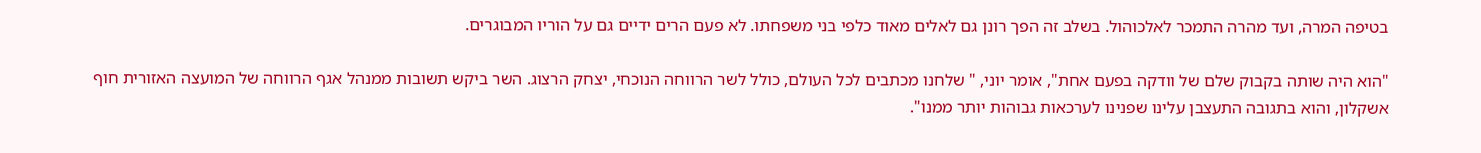בטיפה המרה, ועד מהרה התמכר לאלכוהול. בשלב זה הפך רונן גם לאלים מאוד כלפי בני משפחתו. לא פעם הרים ידיים גם על הוריו המבוגרים.

"הוא היה שותה בקבוק שלם של וודקה בפעם אחת", אומר יוני, " שלחנו מכתבים לכל העולם, כולל לשר הרווחה הנוכחי, יצחק הרצוג. השר ביקש תשובות ממנהל אגף הרווחה של המועצה האזורית חוף אשקלון, והוא בתגובה התעצבן עלינו שפנינו לערכאות גבוהות יותר ממנו".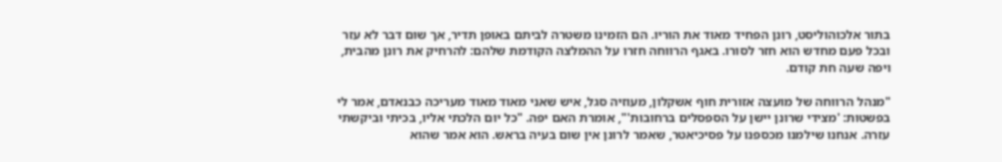בתור אלכוהוליסט, רונן הפחיד מאוד את הוריו. הם הזמינו משטרה לביתם באופן תדיר, אך שום דבר לא עזר ובכל פעם מחדש הוא חזר לסורו. באגף הרווחה חזרו על ההמלצה הקודמת שלהם: להרחיק את רונן מהבית, ויפה שעה חת קודם.

"מנהל הרווחה של מועצה אזורית חוף אשקלון, מעוזיה סגל, איש שאני מאוד מאוד מעריכה כבנאדם, אמר לי בפשטות: 'מצידי שרונן יישן על הספסלים ברחובות'", אומרת האם יפה. "כל יום הלכתי אליו, בכיתי וביקשתי עזרה. אנחנו שילמנו מכספנו על פסיכיאטר, שאמר לרונן אין שום בעיה בראש. הוא אמר שהוא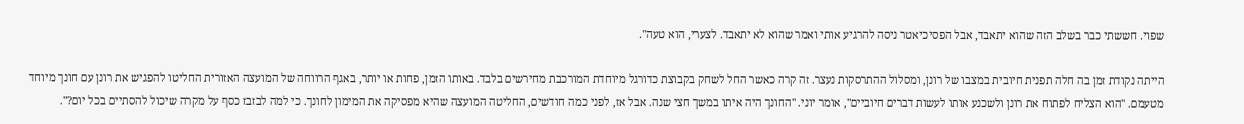שפוי. חששתי כבר בשלב הזה שהוא יתאבד, אבל הפסיכיאטר ניסה להרגיע אותי ואמר שהוא לא יתאבד. לצערי, הוא טעה".

הייתה נקודת זמן בה חלה תפנית חיובית במצבו של רונן, ומסלול ההתרסקות נעצר. זה קרה כאשר החל לשחק בקבוצת כדורגל מיוחדת המורכבת מחירשים בלבד. באותו הזמן, פחות או יותר, באגף הרווחה של המועצה האזורית החליטו להפגיש את רונן עם חונך מיוחד מטעמם. "הוא הצליח לפתוח את רונן ולשכנע אותו לעשות דברים חיוביים", אומר יוני. "החונך היה איתו במשך חצי שנה. אבל אז, לפני כמה חודשים, החליטה המועצה שהיא מפסיקה את המימון לחונך. כי למה לבזבז כסף על מקרה שיכול להסתיים בכל יום?".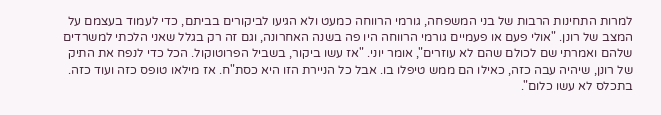למרות התחינות הרבות של בני המשפחה, גורמי הרווחה כמעט ולא הגיעו לביקורים בביתם, כדי לעמוד בעצמם על המצב של רונן. "אולי פעם או פעמיים גורמי הרווחה היו פה בשנה האחרונה, וגם זה רק בגלל שאני הלכתי למשרדים שלהם ואמרתי שם לכולם שהם לא עוזרים", אומר יוני. "אז עשו ביקור, בשביל הפרוטוקול. הכל כדי לנפח את התיק של רונן, שיהיה עבה כזה, כאילו הם ממש טיפלו בו. אבל כל הניירת הזו היא כסת"ח. אז מילאו טופס כזה ועוד כזה. בתכלס לא עשו כלום".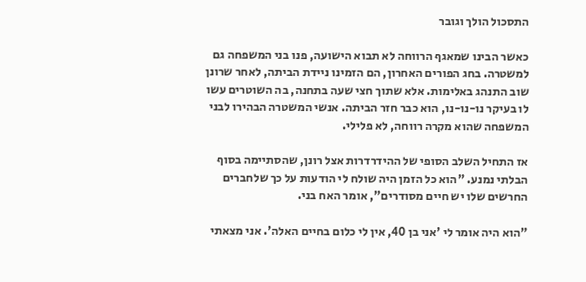התסכול הולך וגובר

כאשר הבינו שמאגף הרווחה לא תבוא הישועה, פנו בני המשפחה גם למשטרה. בחג הפורים האחרון, הם הזמינו ניידת הביתה, לאחר שרונן שוב התנהג באלימות. אלא שתוך חצי שעה בתחנה, בה השוטרים עשו לו בעיקר נו-נו-נו, הוא כבר חזר הביתה. אנשי המשטרה הבהירו לבני המשפחה שהוא מקרה רווחה, לא פלילי.

אז התחיל השלב הסופי של ההידרדרות אצל רונן, שהסתיימה בסוף הבלתי נמנע. "הוא כל הזמן היה שולח לי הודעות על כך שלחברים החרשים שלו יש חיים מסודרים", אומר האח בני.

"הוא היה אומר לי 'אני בן 40, אין לי כלום בחיים האלה'. אני מצאתי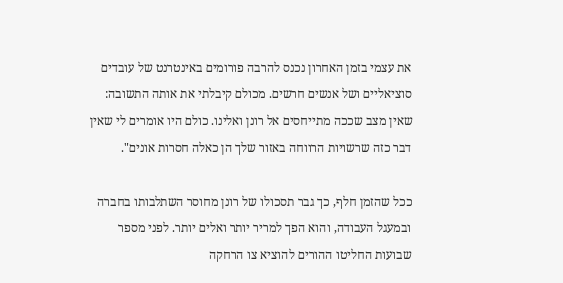את עצמי בזמן האחרון נכנס להרבה פורומים באינטרנט של עובדים סוציאליים ושל אנשים חרשים. מכולם קיבלתי את אותה התשובה: שאין מצב שככה מתייחסים אל רונן ואלינו. כולם היו אומרים לי שאין דבר כזה שרשויות הרווחה באזור שלך הן כאלה חסרות אונים".

ככל שהזמן חלף, כך גבר תסכולו של רונן מחוסר השתלבותו בחברה ובמעגל העבודה, והוא הפך למריר יותר ואלים יותר. לפני מספר שבועות החליטו ההורים להוציא צו הרחקה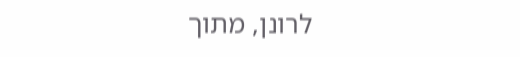לרונן, מתוך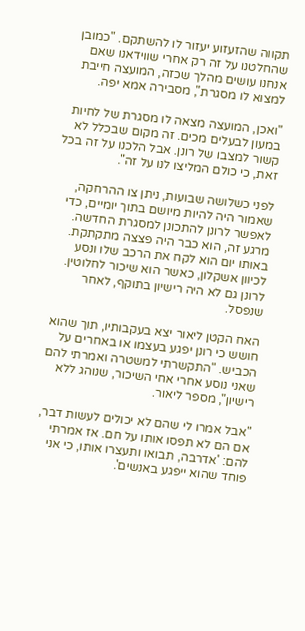תקווה שהזעזוע יעזור לו להשתקם. "כמובן שהחלטנו על זה רק אחרי שווידאנו שאם אנחנו עושים מהלך שכזה, המועצה חייבת למצוא לו מסגרת", מסבירה אמא יפה.

"ואכן, המועצה מצאה לו מסגרת של לחיות במעון לבעלים מכים. זה מקום שבכלל לא קשור למצבו של רונן. אבל הלכנו על זה בכל זאת, כי כולם המליצו לנו על זה".

לפני כשלושה שבועות, ניתן צו ההרחקה, שאמור היה להיות מיושם בתוך יומיים, כדי לאפשר לרונן להתכונן למסגרת החדשה. מרגע זה, הוא כבר היה פצצה מתקתקת. באותו יום הוא לקח את הרכב שלו ונסע לכיוון אשקלון, כאשר הוא שיכור לחלוטין. לרונן גם לא היה רישיון בתוקף, לאחר שנפסל.

האח הקטן ליאור יצא בעקבותיו, תוך שהוא חושש כי רונן יפגע בעצמו או באחרים על הכביש. "התקשרתי למשטרה ואמרתי להם שאני נוסע אחרי אחי השיכור, שנוהג ללא רישיון", מספר ליאור.

"אבל אמרו לי שהם לא יכולים לעשות דבר, אם הם לא תפסו אותו על חם. אז אמרתי להם: 'אדרבה, תבואו ותעצרו אותו, כי אני פוחד שהוא ייפגע באנשים'.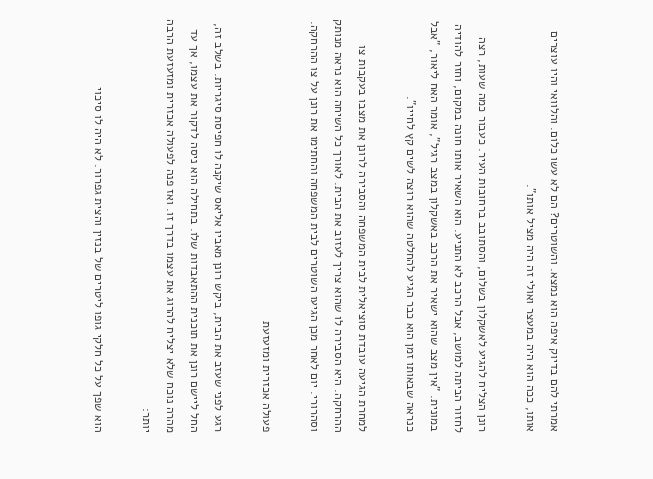אמרתי להם בדיוק איפה הוא נמצא. והשוטרים? הם לא עשו כלום. והלוואי והיו עוצרים אותו, ככה הוא היה במעצר ואולי זה היה מציל אותו".

רונן הצליח להגיע לאשקלון בשלום, והסתובב ברחובות העיר. כעבור כמה שעות, רצה לחזור הביתה למושב, אבל הרכב לא התניע. הוא השאיר אותו חונה במקום, וחזר להודיה במונית. "אין מצב שהוא ישאיר את הרכב באשקלון במצב רגיל", אומר האח ליאור, "אבל כנראה שבאותו זמן הוא כבר הגיע להחלטה שהוא רוצה לשים קץ לחייו".

למחרת הגיעה עובדת סוציאלית לבית המשפחה והסבירה לרונן את מצבו בעקבות צו ההרחקה. היא הסבירה לו שהוא צריך לעזוב את הבית. לאורך כל השיחה הוא נראה מנותק וסהרורי. יום לאחר מכן הגיעו השוטרים לבית המשפחה והחתימו את רונן על צו ההרחקה.

פעולה אכזרית ומזעזעת

רגע לפני שעזב את הבית, ביקש רונן מאביו אליאס שיקנה לו חפיסת סיגריות. בשלב זה, החל ליישם רונן את תוכנית ההתאבדות שלו. בתחילה הוא ניסה לדקור את עצמו, אך עד מהרה נוכח שלא יצליח להרוג את עצמו בדרך זו. ואז פנה לפעולה אכזרית ומזעזעת הרבה יותר:

הוא שפך על כל חלקי גופו ליטרים של בנזין והצית גפרור. לא היה לו סיכוי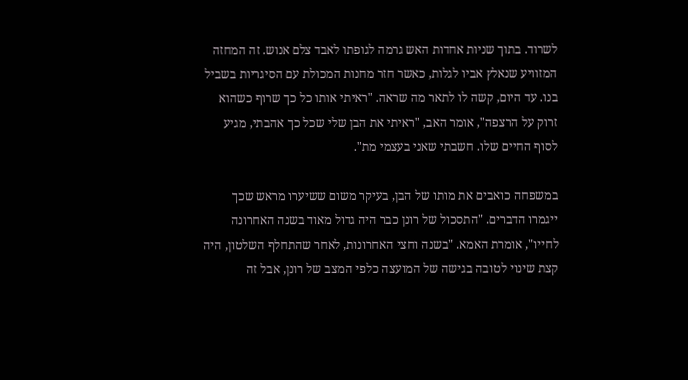לשרוד. בתוך שניות אחדות האש גרמה לגופתו לאבד צלם אנוש. זה המחזה המזוויע שנאלץ אביו לגלות, כאשר חזר מחנות המכולת עם הסיגריות בשביל בנו. עד היום, קשה לו לתאר מה שראה. "ראיתי אותו כל כך שרוף כשהוא זרוק על הרצפה", אומר האב, "ראיתי את הבן שלי שכל כך אהבתי, מגיע לסוף החיים שלו. חשבתי שאני בעצמי מת".

במשפחה כואבים את מותו של הבן, בעיקר משום ששיערו מראש שכך ייגמרו הדברים. "התסכול של רונן כבר היה גדול מאוד בשנה האחרונה לחייו", אומרת האמא. "בשנה וחצי האחרונות, לאחר שהתחלף השלטון, היה קצת שינוי לטובה בגישה של המועצה כלפי המצב של רונן, אבל זה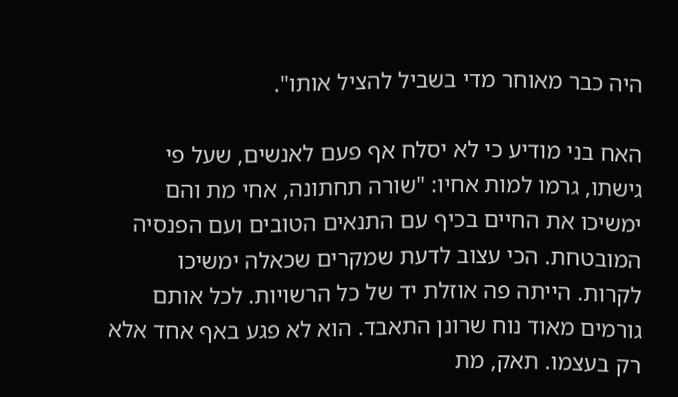היה כבר מאוחר מדי בשביל להציל אותו".

האח בני מודיע כי לא יסלח אף פעם לאנשים, שעל פי גישתו, גרמו למות אחיו: "שורה תחתונה, אחי מת והם ימשיכו את החיים בכיף עם התנאים הטובים ועם הפנסיה המובטחת. הכי עצוב לדעת שמקרים שכאלה ימשיכו לקרות. הייתה פה אוזלת יד של כל הרשויות. לכל אותם גורמים מאוד נוח שרונן התאבד. הוא לא פגע באף אחד אלא רק בעצמו. תאק, מת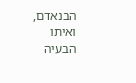הבנאדם, ואיתו הבעיה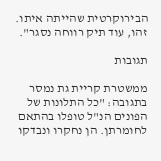הבירוקרטית שהייתה איתו. זהו, עוד תיק רווחה נסגר".

תגובות

ממשטרת קריית גת נמסר בתגובה: "כל התלונות של הפונים הנ"ל טופלו בהתאם לחומרתן. הן נחקרו ונבדקו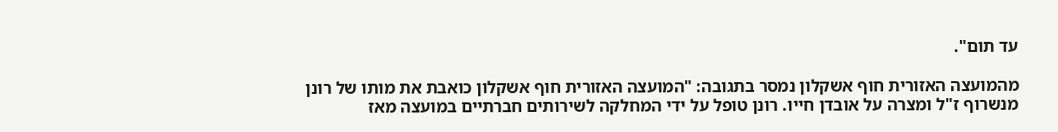עד תום".

מהמועצה האזורית חוף אשקלון נמסר בתגובה: "המועצה האזורית חוף אשקלון כואבת את מותו של רונן מנשרוף ז"ל ומצרה על אובדן חייו. רונן טופל על ידי המחלקה לשירותים חברתיים במועצה מאז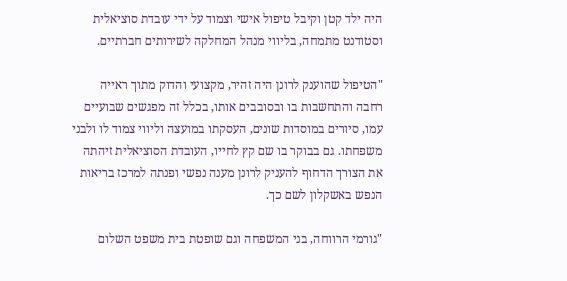היה ילד קטן וקיבל טיפול אישי וצמוד על ידי עובדת סוציאלית וסטודנט מתמחה, בליווי מנהל המחלקה לשירותים חברתיים.

"הטיפול שהוענק לרונן היה זהיר, מקצועי והדוק מתוך ראייה רחבה והתחשבות בו ובסובבים אותו, בכלל זה מפגשים שבועיים עמו, סיורים במוסדות שונים, העסקתו במועצה וליווי צמוד לו ולבני משפחתו. גם בבוקר בו שם קץ לחייו, העובדת הסוציאלית זיהתה את הצורך הדחוף להעניק לרונן מענה נפשי ופנתה למרכז בריאות הנפש באשקלון לשם כך.

"גורמי הרווחה, בני המשפחה וגם שופטת בית משפט השלום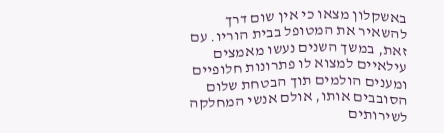באשקלון מצאו כי אין שום דרך להשאיר את המטופל בבית הוריו. עם זאת, במשך השנים נעשו מאמצים עילאיים למצוא לו פתרונות חלופיים ומענים הולמים תוך הבטחת שלום הסובבים אותו, אולם אנשי המחלקה לשירותים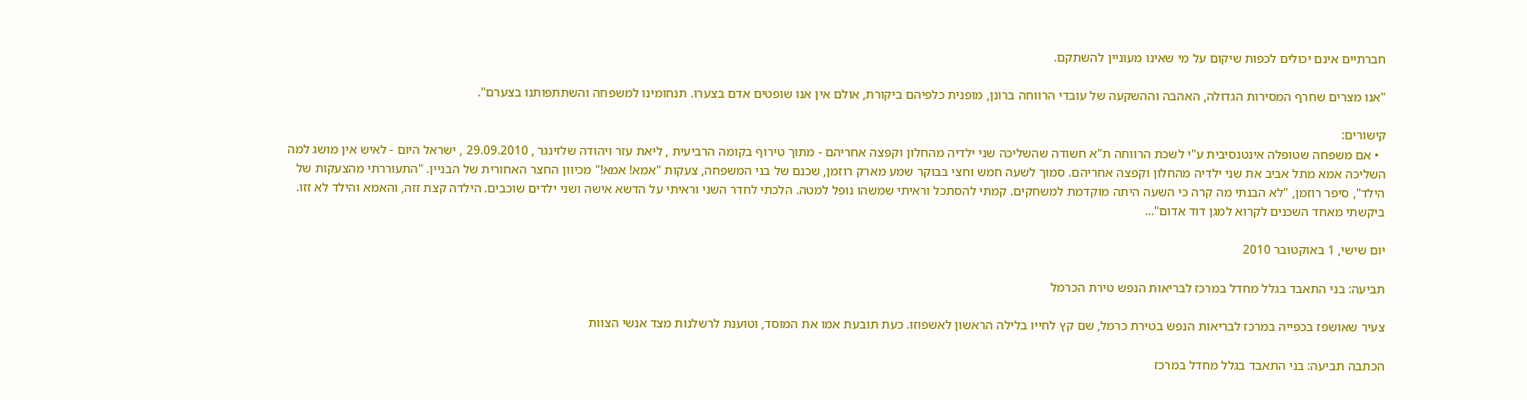חברתיים אינם יכולים לכפות שיקום על מי שאינו מעוניין להשתקם.

"אנו מצרים שחרף המסירות הגדולה, האהבה וההשקעה של עובדי הרווחה ברונן, מופנית כלפיהם ביקורת, אולם אין אנו שופטים אדם בצערו. תנחומינו למשפחה והשתתפותנו בצערם".

קישורים:
  • אם משפחה שטופלה אינטנסיבית ע"י לשכת הרווחה ת"א חשודה שהשליכה שני ילדיה מהחלון וקפצה אחריהם - מתוך טירוף בקומה הרביעית , ליאת עזר ויהודה שלזינגר , 29.09.2010 , ישראל היום - לאיש אין מושג למה השליכה אמא מתל אביב את שני ילדיה מהחלון וקפצה אחריהם. סמוך לשעה חמש וחצי בבוקר שמע מארק רוזמן, שכנם של בני המשפחה, צעקות "אמא! אמא!" מכיוון החצר האחורית של הבניין. "התעוררתי מהצעקות של הילד", סיפר רוזמן, "לא הבנתי מה קרה כי השעה היתה מוקדמת למשחקים. קמתי להסתכל וראיתי שמשהו נופל למטה. הלכתי לחדר השני וראיתי על הדשא אישה ושני ילדים שוכבים. הילדה קצת זזה, והאמא והילד לא זזו. ביקשתי מאחד השכנים לקרוא למגן דוד אדום"...

יום שישי, 1 באוקטובר 2010

תביעה: בני התאבד בגלל מחדל במרכז לבריאות הנפש טירת הכרמל

צעיר שאושפז בכפייה במרכז לבריאות הנפש בטירת כרמל, שם קץ לחייו בלילה הראשון לאשפוזו. כעת תובעת אמו את המוסד, וטוענת לרשלנות מצד אנשי הצוות

הכתבה תביעה: בני התאבד בגלל מחדל במרכז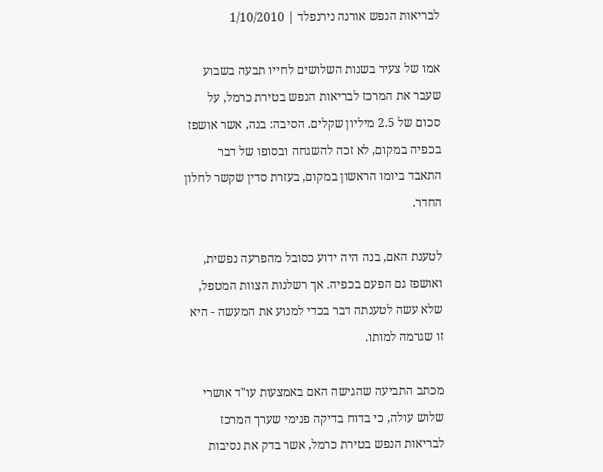לבריאות הנפש אורנה נירנפלד | 1/10/2010

אמו של צעיר בשנות השלושים לחייו תבעה בשבוע שעבר את המרכז לבריאות הנפש בטירת כרמל, על סכום של 2.5 מיליון שקלים. הסיבה: בנה, אשר אושפז בכפיה במקום, לא זכה להשגחה ובסופו של דבר התאבד ביומו הראשון במקום, בעזרת סדין שקשר לחלון החדר.

לטענת האם, בנה היה ידוע כסובל מהפרעה נפשית, ואושפז גם הפעם בכפיה. אך רשלנות הצוות המטפל, שלא עשה לטענתה דבר בכדי למנוע את המעשה - היא זו שגרמה למותו.

מכתב התביעה שהגישה האם באמצעות עו"ד אושרי שלוש עולה, כי בדוח בדיקה פנימי שערך המרכז לבריאות הנפש בטירת כרמל, אשר בדק את נסיבות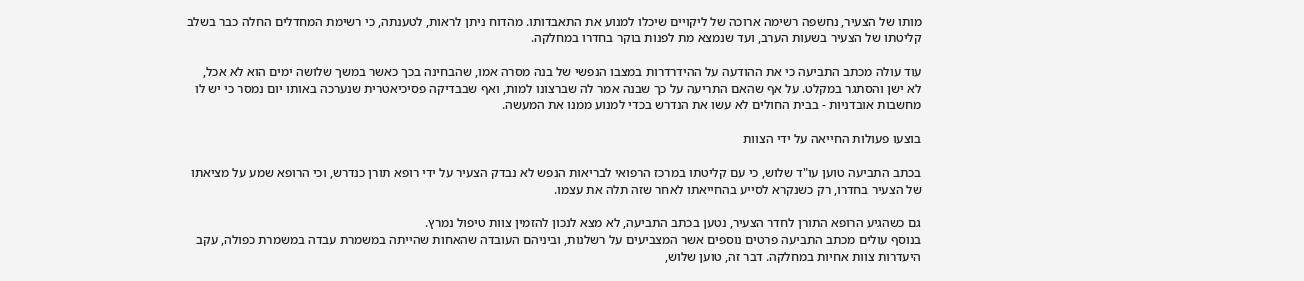מותו של הצעיר, נחשפה רשימה ארוכה של ליקויים שיכלו למנוע את התאבדותו. מהדוח ניתן לראות, לטענתה, כי רשימת המחדלים החלה כבר בשלב קליטתו של הצעיר בשעות הערב, ועד שנמצא מת לפנות בוקר בחדרו במחלקה.

עוד עולה מכתב התביעה כי את ההודעה על ההידרדרות במצבו הנפשי של בנה מסרה אמו, שהבחינה בכך כאשר במשך שלושה ימים הוא לא אכל, לא ישן והסתגר במקלט. על אף שהאם התריעה על כך שבנה אמר לה שברצונו למות, ואף שבבדיקה פסיכיאטרית שנערכה באותו יום נמסר כי יש לו מחשבות אובדניות - בבית החולים לא עשו את הנדרש בכדי למנוע ממנו את המעשה.

בוצעו פעולות החייאה על ידי הצוות

בכתב התביעה טוען עו"ד שלוש, כי עם קליטתו במרכז הרפואי לבריאות הנפש לא נבדק הצעיר על ידי רופא תורן כנדרש, וכי הרופא שמע על מציאתו של הצעיר בחדרו, רק כשנקרא לסייע בהחייאתו לאחר שזה תלה את עצמו.

גם כשהגיע הרופא התורן לחדר הצעיר, נטען בכתב התביעה, לא מצא לנכון להזמין צוות טיפול נמרץ.
בנוסף עולים מכתב התביעה פרטים נוספים אשר המצביעים על רשלנות, וביניהם העובדה שהאחות שהייתה במשמרת עבדה במשמרת כפולה, עקב היעדרות צוות אחיות במחלקה. דבר זה, טוען שלוש,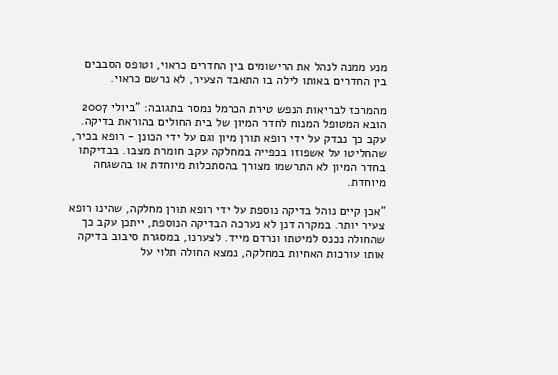מנע ממנה לנהל את הרישומים בין החדרים כראוי, וטופס הסבבים בין החדרים באותו לילה בו התאבד הצעיר, לא נרשם כראוי.

מהמרכז לבריאות הנפש טירת הכרמל נמסר בתגובה: "ביולי 2007 הובא המטופל המנוח לחדר המיון של בית החולים בהוראת בדיקה. עקב כך נבדק על ידי רופא תורן מיון וגם על ידי הכונן - רופא בכיר, שהחליטו על אשפוזו בכפייה במחלקה עקב חומרת מצבו. בבדיקתו בחדר המיון לא התרשמו מצורך בהסתכלות מיוחדת או בהשגחה מיוחדת.

"אכן קיים נוהל בדיקה נוספת על ידי רופא תורן מחלקה, שהינו רופא צעיר יותר. במקרה דנן לא נערכה הבדיקה הנוספת, ייתכן עקב כך שהחולה נכנס למיטתו ונרדם מייד. לצערנו, במסגרת סיבוב בדיקה אותו עורכות האחיות במחלקה, נמצא החולה תלוי על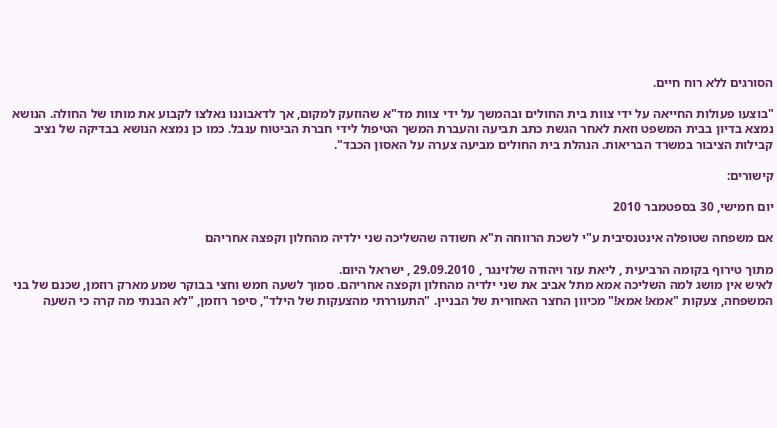הסורגים ללא רוח חיים.

"בוצעו פעולות החייאה על ידי צוות בית החולים ובהמשך על ידי צוות מד"א שהוזעק למקום, אך לדאבוננו נאלצו לקבוע את מותו של החולה. הנושא נמצא בדיון בבית המשפט וזאת לאחר הגשת כתב תביעה והעברת המשך הטיפול לידי חברת הביטוח ענבל. כמו כן נמצא הנושא בבדיקה של נציב קבילות הציבור במשרד הבריאות. הנהלת בית החולים מביעה צערה על האסון הכבד".

קישורים:

יום חמישי, 30 בספטמבר 2010

אם משפחה שטופלה אינטנסיבית ע"י לשכת הרווחה ת"א חשודה שהשליכה שני ילדיה מהחלון וקפצה אחריהם

מתוך טירוף בקומה הרביעית , ליאת עזר ויהודה שלזינגר , 29.09.2010 , ישראל היום.
לאיש אין מושג למה השליכה אמא מתל אביב את שני ילדיה מהחלון וקפצה אחריהם. סמוך לשעה חמש וחצי בבוקר שמע מארק רוזמן, שכנם של בני המשפחה, צעקות "אמא! אמא!" מכיוון החצר האחורית של הבניין. "התעוררתי מהצעקות של הילד", סיפר רוזמן, "לא הבנתי מה קרה כי השעה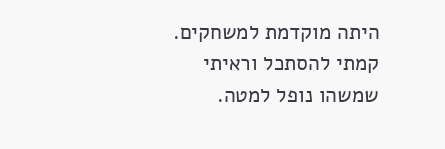היתה מוקדמת למשחקים. קמתי להסתכל וראיתי שמשהו נופל למטה.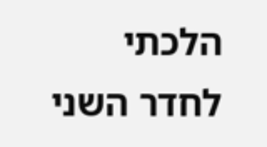הלכתי לחדר השני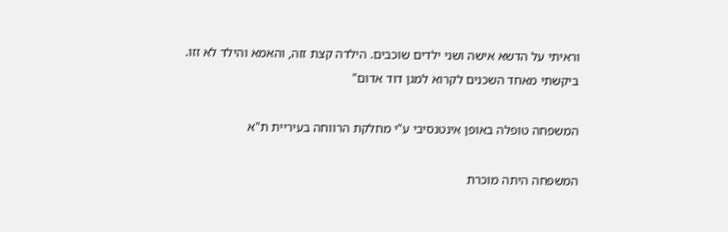וראיתי על הדשא אישה ושני ילדים שוכבים. הילדה קצת זזה, והאמא והילד לא זזו. ביקשתי מאחד השכנים לקרוא למגן דוד אדום"

המשפחה טופלה באופן אינטנסיבי ע"י מחלקת הרווחה בעיריית ת"א

המשפחה היתה מוכרת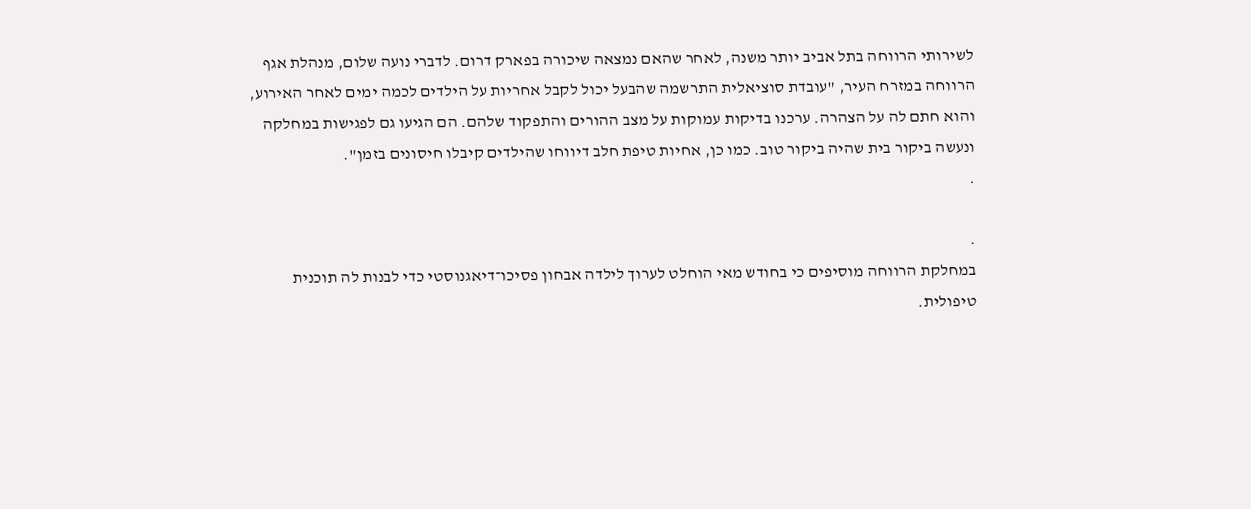לשירותי הרווחה בתל אביב יותר משנה, לאחר שהאם נמצאה שיכורה בפארק דרום. לדברי נועה שלום, מנהלת אגף הרווחה במזרח העיר, "עובדת סוציאלית התרשמה שהבעל יכול לקבל אחריות על הילדים לכמה ימים לאחר האירוע, והוא חתם לה על הצהרה. ערכנו בדיקות עמוקות על מצב ההורים והתפקוד שלהם. הם הגיעו גם לפגישות במחלקה ונעשה ביקור בית שהיה ביקור טוב. כמו כן, אחיות טיפת חלב דיווחו שהילדים קיבלו חיסונים בזמן".
.

.
במחלקת הרווחה מוסיפים כי בחודש מאי הוחלט לערוך לילדה אבחון פסיכו־דיאגנוסטי כדי לבנות לה תוכנית טיפולית.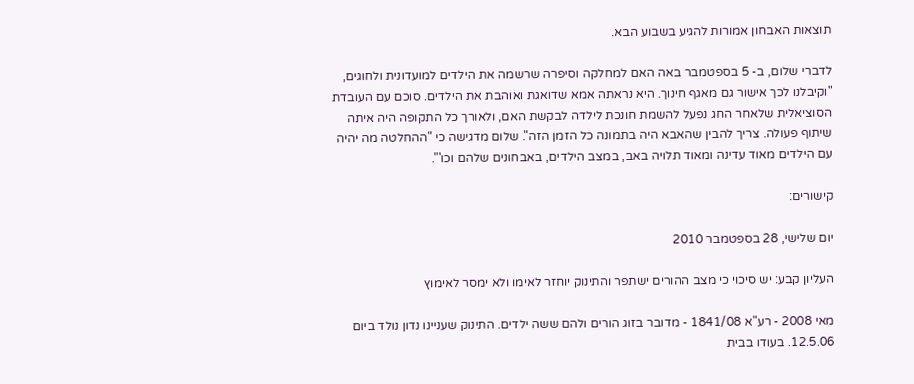תוצאות האבחון אמורות להגיע בשבוע הבא.

לדברי שלום, ב- 5 בספטמבר באה האם למחלקה וסיפרה שרשמה את הילדים למועדונית ולחוגים, "וקיבלנו לכך אישור גם מאגף חינוך. היא נראתה אמא שדואגת ואוהבת את הילדים. סוכם עם העובדת הסוציאלית שלאחר החג נפעל להשמת חונכת לילדה לבקשת האם, ולאורך כל התקופה היה איתה שיתוף פעולה. צריך להבין שהאבא היה בתמונה כל הזמן הזה". שלום מדגישה כי "ההחלטה מה יהיה עם הילדים מאוד עדינה ומאוד תלויה באב, במצב הילדים, באבחונים שלהם וכו'".

קישורים:

יום שלישי, 28 בספטמבר 2010

העליון קבע: יש סיכוי כי מצב ההורים ישתפר והתינוק יוחזר לאימו ולא ימסר לאימוץ

מאי 2008 - רע"א 1841/08 - מדובר בזוג הורים ולהם ששה ילדים. התינוק שעניינו נדון נולד ביום 12.5.06. בעודו בבית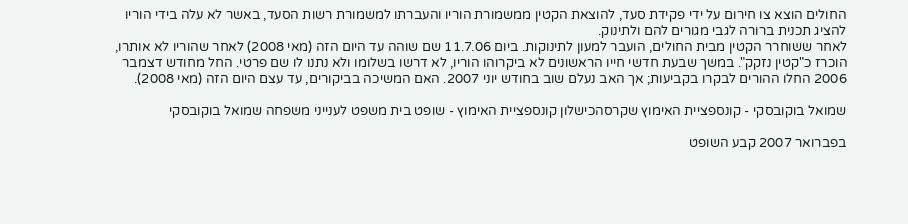החולים הוצא צו חירום על ידי פקידת סעד, להוצאת הקטין ממשמורת הוריו והעברתו למשמורת רשות הסעד, באשר לא עלה בידי הוריו להציג תכנית ברורה לגבי מגורים להם ולתינוק.
לאחר ששוחרר הקטין מבית החולים, הועבר למעון לתינוקות. ביום 11.7.06 שם שוהה עד היום הזה (מאי 2008) לאחר שהוריו לא אותרו, הוכרז כ"קטין נזקק". במשך שבעת חדשי חייו הראשונים לא ביקרוהו הוריו, לא דרשו בשלומו ולא נתנו לו שם פרטי. החל מחודש דצמבר 2006 החלו ההורים לבקרו בקביעות; אך האב נעלם שוב בחודש יוני 2007. האם המשיכה בביקורים, עד עצם היום הזה (מאי 2008).

שמואל בוקובסקי - קונספציית האימוץ שקרסהכישלון קונספציית האימוץ - שופט בית משפט לענייני משפחה שמואל בוקובסקי

בפברואר 2007 קבע השופט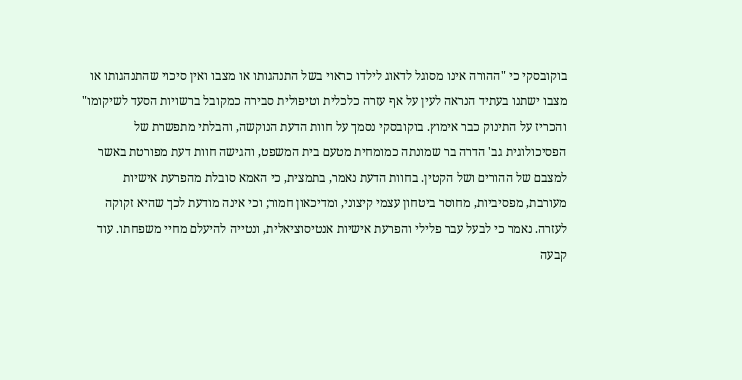בוקובסקי כי "ההורה אינו מסוגל לדאוג לילדו כראוי בשל התנהגותו או מצבו ואין סיכוי שהתנהגותו או מצבו ישתנו בעתיד הנראה לעין על אף עזרה כלכלית וטיפולית סבירה כמקובל ברשויות הסעד לשיקומו" והכריז על התינוק כבר אימוץ. בוקובסקי נסמך על חוות הדעת הנוקשה, והבלתי מתפשרת של הפסיכולוגית גב' הדרה בר שמונתה כמומחית מטעם בית המשפט, והגישה חוות דעת מפורטת באשר למצבם של ההורים ושל הקטין. בחוות הדעת נאמר, בתמצית, כי האמא סובלת מהפרעת אישיות מעורבת, מפסיביות, מחוסר ביטחון עצמי קיצוני, ומדיכאון חמור; וכי אינה מודעת לכך שהיא זקוקה לעזרה. נאמר כי לבעל עבר פלילי והפרעת אישיות אנטיסוציאלית, ונטייה להיעלם מחיי משפחתו. עוד קבעה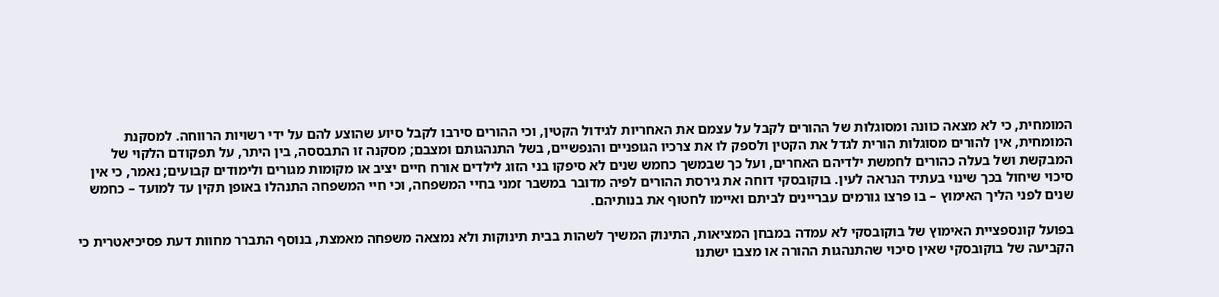המומחית, כי לא מצאה כוונה ומסוגלות של ההורים לקבל על עצמם את האחריות לגידול הקטין, וכי ההורים סירבו לקבל סיוע שהוצע להם על ידי רשויות הרווחה. למסקנת המומחית, אין להורים מסוגלות הורית לגדל את הקטין ולספק לו את צרכיו הגופניים והנפשיים, בשל התנהגותם ומצבם; מסקנה זו התבססה, בין היתר, על תפקודם הלקוי של המבקשת ושל בעלה כהורים לחמשת ילדיהם האחרים, ועל כך שבמשך כחמש שנים לא סיפקו בני הזוג לילדים אורח חיים יציב או מקומות מגורים ולימודים קבועים; נאמר, כי אין סיכוי שיחול בכך שינוי בעתיד הנראה לעין. בוקובסקי דוחה את גירסת ההורים לפיה מדובר במשבר זמני בחיי המשפחה, וכי חיי המשפחה התנהלו באופן תקין עד למועד – כחמש שנים לפני הליך האימוץ – בו פרצו גורמים עבריינים לביתם ואיימו לחטוף את בנותיהם.

בפועל קונספציית האימוץ של בוקובסקי לא עמדה במבחן המציאות, התינוק המשיך לשהות בבית תינוקות ולא נמצאה משפחה מאמצת, בנוסף התברר מחוות דעת פסיכיאטרית כי הקביעה של בוקובסקי שאין סיכוי שהתנהגות ההורה או מצבו ישתנו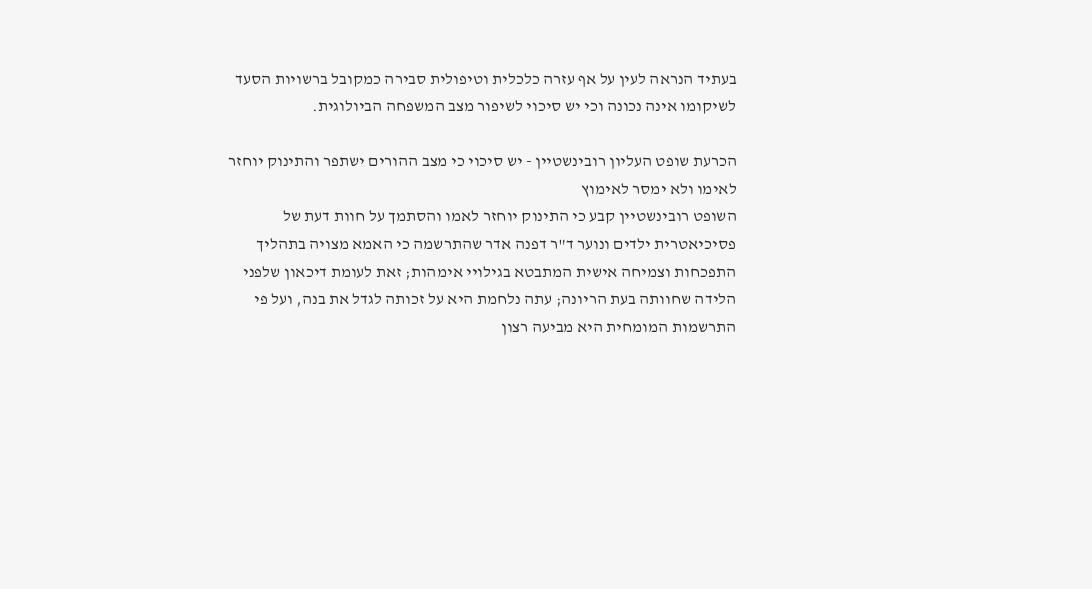בעתיד הנראה לעין על אף עזרה כלכלית וטיפולית סבירה כמקובל ברשויות הסעד לשיקומו אינה נכונה וכי יש סיכוי לשיפור מצב המשפחה הביולוגית.

הכרעת שופט העליון רובינשטיין - יש סיכוי כי מצב ההורים ישתפר והתינוק יוחזר לאימו ולא ימסר לאימוץ
השופט רובינשטיין קבע כי התינוק יוחזר לאמו והסתמך על חוות דעת של פסיכיאטרית ילדים ונוער ד"ר דפנה אדר שהתרשמה כי האמא מצויה בתהליך התפכחות וצמיחה אישית המתבטא בגילויי אימהות; זאת לעומת דיכאון שלפני הלידה שחוותה בעת הריונה; עתה נלחמת היא על זכותה לגדל את בנה, ועל פי התרשמות המומחית היא מביעה רצון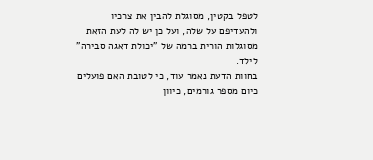לטפל בקטין, מסוגלת להבין את צרכיו ולהעדיפם על שלה, ועל כן יש לה לעת הזאת מסוגלות הורית ברמה של "יכולת דאגה סבירה" לילד.
בחוות הדעת נאמר עוד, כי לטובת האם פועלים כיום מספר גורמים, כיוון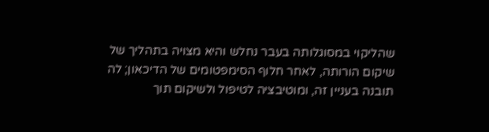שהליקוי במסוגלותה בעבר נחלש והיא מצויה בתהליך של שיקום הורותה, לאחר חלוף הסימפטומים של הדיכאון; לה תובנה בעניין זה, ומוטיבציה לטיפול ולשיקום תוך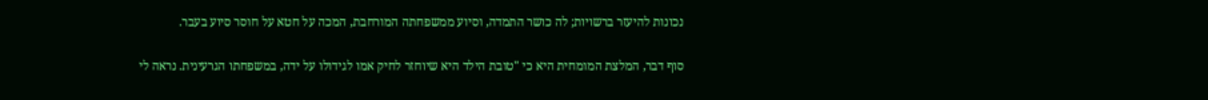נכונות להיעזר ברשויות; לה כושר התמדה, וסיוע ממשפחתה המורחבת, המכה על חטא על חוסר סיוע בעבר.

סוף דבר, המלצת המומחית היא כי "טובת הילד היא שיוחזר לחיק אמו לגידולו על ידה, במשפחתו הגרעינית. נראה לי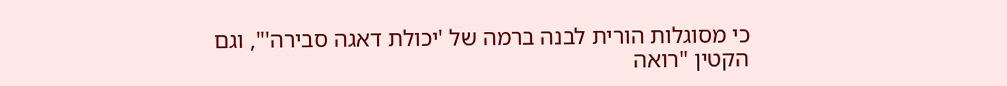כי מסוגלות הורית לבנה ברמה של 'יכולת דאגה סבירה'", וגם הקטין "רואה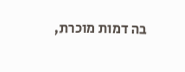בה דמות מוכרת,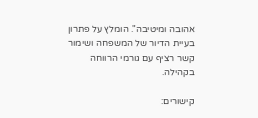אהובה ומיטיבה". הומלץ על פתרון בעיית הדיור של המשפחה ושימור קשר רציף עם גורמי הרווחה בקהילה.

קישורים: